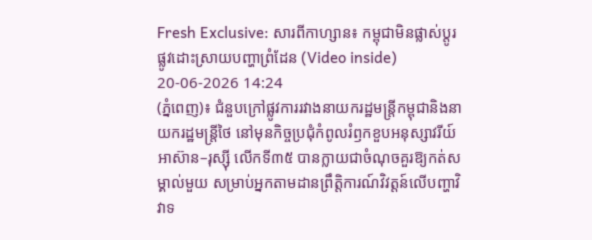Fresh Exclusive: សារពីកាហ្សាន៖ កម្ពុជាមិនផ្លាស់ប្តូរផ្លូវដោះស្រាយបញ្ហាព្រំដែន (Video inside)
20-06-2026 14:24
(ភ្នំពេញ)៖ ជំនួបក្រៅផ្លូវការរវាងនាយករដ្ឋមន្ត្រីកម្ពុជានិងនាយករដ្ឋមន្ត្រីថៃ នៅមុនកិច្ចប្រជុំកំពូលរំឭកខួបអនុស្សាវរីយ៍អាស៊ាន–រុស្ស៊ី លើកទី៣៥ បានក្លាយជាចំណុចគួរឱ្យកត់សម្គាល់មួយ សម្រាប់អ្នកតាមដានព្រឹត្តិការណ៍វិវត្តន៍លើបញ្ហាវិវាទ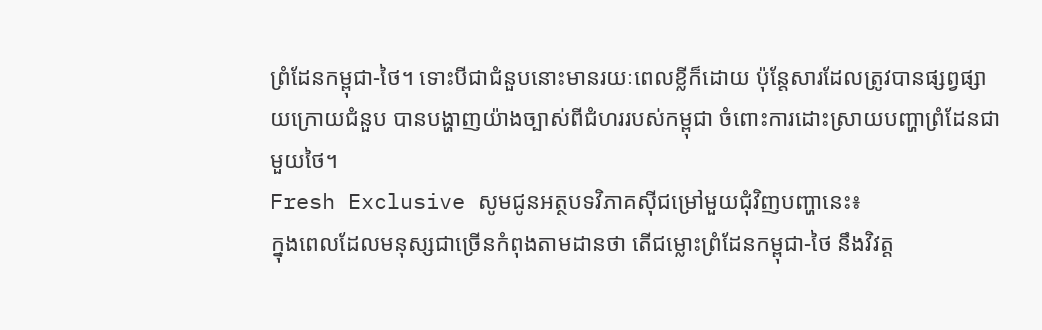ព្រំដែនកម្ពុជា-ថៃ។ ទោះបីជាជំនួបនោះមានរយៈពេលខ្លីក៏ដោយ ប៉ុន្តែសារដែលត្រូវបានផ្សព្វផ្សាយក្រោយជំនួប បានបង្ហាញយ៉ាងច្បាស់ពីជំហររបស់កម្ពុជា ចំពោះការដោះស្រាយបញ្ហាព្រំដែនជាមួយថៃ។
Fresh Exclusive សូមជូនអត្ថបទវិភាគស៊ីជម្រៅមួយជុំវិញបញ្ហានេះ៖
ក្នុងពេលដែលមនុស្សជាច្រើនកំពុងតាមដានថា តើជម្លោះព្រំដែនកម្ពុជា-ថៃ នឹងវិវត្ត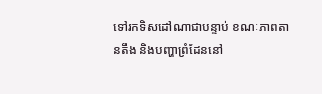ទៅរកទិសដៅណាជាបន្ទាប់ ខណៈភាពតានតឹង និងបញ្ហាព្រំដែននៅ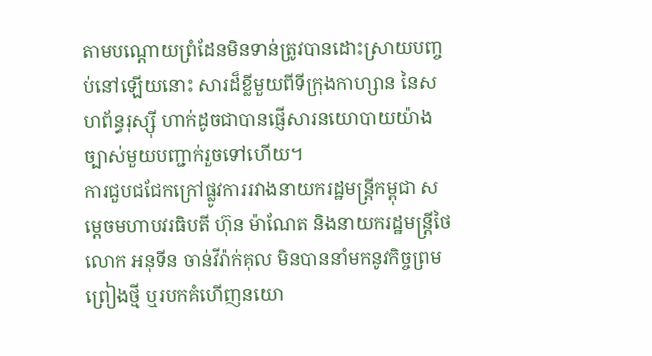តាមបណ្តោយព្រំដែនមិនទាន់ត្រូវបានដោះស្រាយបញ្ចប់នៅឡើយនោះ សារដ៏ខ្លីមួយពីទីក្រុងកាហ្សាន នៃសហព័ន្ធរុស្ស៊ី ហាក់ដូចជាបានផ្ញើសារនយោបាយយ៉ាងច្បាស់មួយបញ្ជាក់រួចទៅហើយ។
ការជួបជជែកក្រៅផ្លូវការរវាងនាយករដ្ឋមន្ត្រីកម្ពុជា សម្តេចមហាបវរធិបតី ហ៊ុន ម៉ាណែត និងនាយករដ្ឋមន្ត្រីថៃ លោក អនុទីន ចាន់វីរ៉ាក់គុល មិនបាននាំមកនូវកិច្ចព្រមព្រៀងថ្មី ឬរបកគំហើញនយោ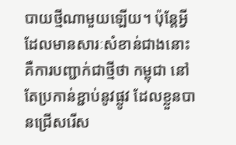បាយថ្មីណាមួយឡើយ។ ប៉ុន្តែអ្វីដែលមានសារៈសំខាន់ជាងនោះ គឺការបញ្ជាក់ជាថ្មីថា កម្ពុជា នៅតែប្រកាន់ខ្ជាប់នូវផ្លូវ ដែលខ្លួនបានជ្រើសរើស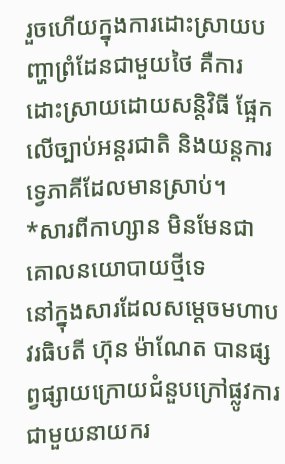រួចហើយក្នុងការដោះស្រាយបញ្ហាព្រំដែនជាមួយថៃ គឺការដោះស្រាយដោយសន្តិវិធី ផ្អែកលើច្បាប់អន្តរជាតិ និងយន្តការទ្វេភាគីដែលមានស្រាប់។
*សារពីកាហ្សាន មិនមែនជាគោលនយោបាយថ្មីទេ
នៅក្នុងសារដែលសម្តេចមហាបវរធិបតី ហ៊ុន ម៉ាណែត បានផ្សព្វផ្សាយក្រោយជំនួបក្រៅផ្លូវការជាមួយនាយករ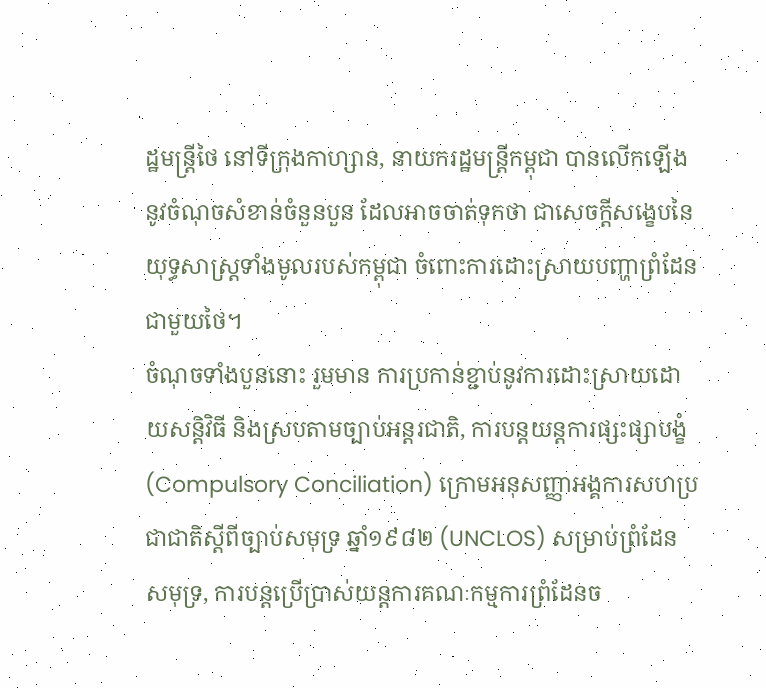ដ្ឋមន្ត្រីថៃ នៅទីក្រុងកាហ្សាន, នាយករដ្ឋមន្ត្រីកម្ពុជា បានលើកឡើងនូវចំណុចសំខាន់ចំនួនបួន ដែលអាចចាត់ទុកថា ជាសេចក្តីសង្ខេបនៃយុទ្ធសាស្ត្រទាំងមូលរបស់កម្ពុជា ចំពោះការដោះស្រាយបញ្ហាព្រំដែនជាមួយថៃ។
ចំណុចទាំងបួននោះ រួមមាន ការប្រកាន់ខ្ជាប់នូវការដោះស្រាយដោយសន្តិវិធី និងស្របតាមច្បាប់អន្តរជាតិ, ការបន្តយន្តការផ្សះផ្សាបង្ខំ (Compulsory Conciliation) ក្រោមអនុសញ្ញាអង្គការសហប្រជាជាតិស្តីពីច្បាប់សមុទ្រ ឆ្នាំ១៩៨២ (UNCLOS) សម្រាប់ព្រំដែនសមុទ្រ, ការបន្តប្រើប្រាស់យន្តការគណៈកម្មការព្រំដែនច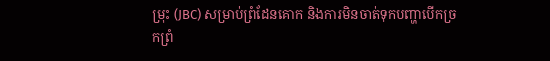ម្រុះ (JBC) សម្រាប់ព្រំដែនគោក និងការមិនចាត់ទុកបញ្ហាបើកច្រកព្រំ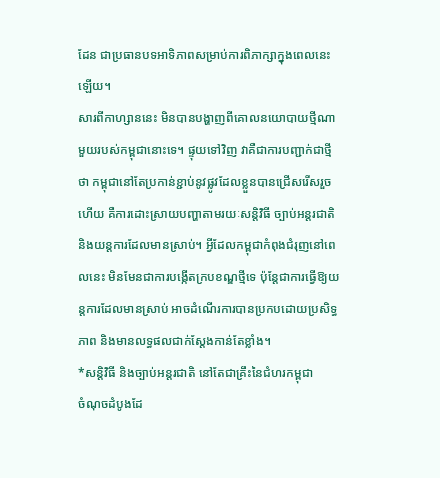ដែន ជាប្រធានបទអាទិភាពសម្រាប់ការពិភាក្សាក្នុងពេលនេះឡើយ។
សារពីកាហ្សាននេះ មិនបានបង្ហាញពីគោលនយោបាយថ្មីណាមួយរបស់កម្ពុជានោះទេ។ ផ្ទុយទៅវិញ វាគឺជាការបញ្ជាក់ជាថ្មីថា កម្ពុជានៅតែប្រកាន់ខ្ជាប់នូវផ្លូវដែលខ្លួនបានជ្រើសរើសរួចហើយ គឺការដោះស្រាយបញ្ហាតាមរយៈសន្តិវិធី ច្បាប់អន្តរជាតិ និងយន្តការដែលមានស្រាប់។ អ្វីដែលកម្ពុជាកំពុងជំរុញនៅពេលនេះ មិនមែនជាការបង្កើតក្របខណ្ឌថ្មីទេ ប៉ុន្តែជាការធ្វើឱ្យយន្តការដែលមានស្រាប់ អាចដំណើរការបានប្រកបដោយប្រសិទ្ធភាព និងមានលទ្ធផលជាក់ស្តែងកាន់តែខ្លាំង។
*សន្តិវិធី និងច្បាប់អន្តរជាតិ នៅតែជាគ្រឹះនៃជំហរកម្ពុជា
ចំណុចដំបូងដែ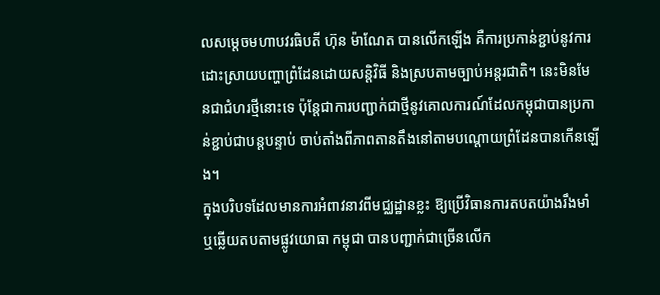លសម្តេចមហាបវរធិបតី ហ៊ុន ម៉ាណែត បានលើកឡើង គឺការប្រកាន់ខ្ជាប់នូវការដោះស្រាយបញ្ហាព្រំដែនដោយសន្តិវិធី និងស្របតាមច្បាប់អន្តរជាតិ។ នេះមិនមែនជាជំហរថ្មីនោះទេ ប៉ុន្តែជាការបញ្ជាក់ជាថ្មីនូវគោលការណ៍ដែលកម្ពុជាបានប្រកាន់ខ្ជាប់ជាបន្តបន្ទាប់ ចាប់តាំងពីភាពតានតឹងនៅតាមបណ្តោយព្រំដែនបានកើនឡើង។
ក្នុងបរិបទដែលមានការអំពាវនាវពីមជ្ឈដ្ឋានខ្លះ ឱ្យប្រើវិធានការតបតយ៉ាងរឹងមាំ ឬឆ្លើយតបតាមផ្លូវយោធា កម្ពុជា បានបញ្ជាក់ជាច្រើនលើក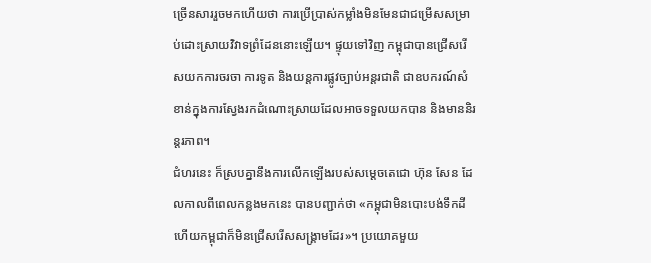ច្រើនសាររួចមកហើយថា ការប្រើប្រាស់កម្លាំងមិនមែនជាជម្រើសសម្រាប់ដោះស្រាយវិវាទព្រំដែននោះឡើយ។ ផ្ទុយទៅវិញ កម្ពុជាបានជ្រើសរើសយកការចរចា ការទូត និងយន្តការផ្លូវច្បាប់អន្តរជាតិ ជាឧបករណ៍សំខាន់ក្នុងការស្វែងរកដំណោះស្រាយដែលអាចទទួលយកបាន និងមាននិរន្តរភាព។
ជំហរនេះ ក៏ស្របគ្នានឹងការលើកឡើងរបស់សម្តេចតេជោ ហ៊ុន សែន ដែលកាលពីពេលកន្លងមកនេះ បានបញ្ជាក់ថា «កម្ពុជាមិនបោះបង់ទឹកដី ហើយកម្ពុជាក៏មិនជ្រើសរើសសង្គ្រាមដែរ»។ ប្រយោគមួយ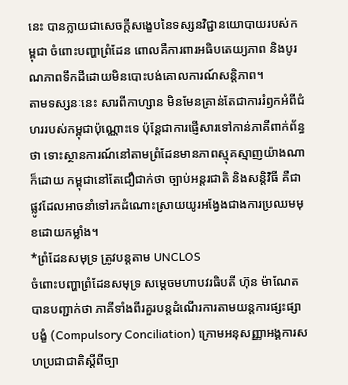នេះ បានក្លាយជាសេចក្តីសង្ខេបនៃទស្សនវិជ្ជានយោបាយរបស់កម្ពុជា ចំពោះបញ្ហាព្រំដែន ពោលគឺការពារអធិបតេយ្យភាព និងបូរណភាពទឹកដីដោយមិនបោះបង់គោលការណ៍សន្តិភាព។
តាមទស្សនៈនេះ សារពីកាហ្សាន មិនមែនគ្រាន់តែជាការរំឭកអំពីជំហររបស់កម្ពុជាប៉ុណ្ណោះទេ ប៉ុន្តែជាការផ្ញើសារទៅកាន់ភាគីពាក់ព័ន្ធថា ទោះស្ថានការណ៍នៅតាមព្រំដែនមានភាពស្មុគស្មាញយ៉ាងណាក៏ដោយ កម្ពុជានៅតែជឿជាក់ថា ច្បាប់អន្តរជាតិ និងសន្តិវិធី គឺជាផ្លូវដែលអាចនាំទៅរកដំណោះស្រាយយូរអង្វែងជាងការប្រឈមមុខដោយកម្លាំង។
*ព្រំដែនសមុទ្រ ត្រូវបន្តតាម UNCLOS
ចំពោះបញ្ហាព្រំដែនសមុទ្រ សម្តេចមហាបវរធិបតី ហ៊ុន ម៉ាណែត បានបញ្ជាក់ថា ភាគីទាំងពីរគួរបន្តដំណើរការតាមយន្តការផ្សះផ្សាបង្ខំ (Compulsory Conciliation) ក្រោមអនុសញ្ញាអង្គការសហប្រជាជាតិស្តីពីច្បា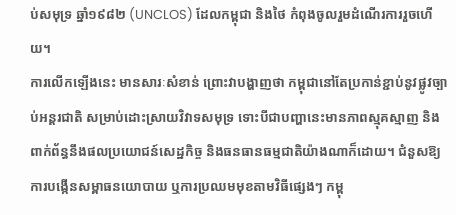ប់សមុទ្រ ឆ្នាំ១៩៨២ (UNCLOS) ដែលកម្ពុជា និងថៃ កំពុងចូលរួមដំណើរការរួចហើយ។
ការលើកឡើងនេះ មានសារៈសំខាន់ ព្រោះវាបង្ហាញថា កម្ពុជានៅតែប្រកាន់ខ្ជាប់នូវផ្លូវច្បាប់អន្តរជាតិ សម្រាប់ដោះស្រាយវិវាទសមុទ្រ ទោះបីជាបញ្ហានេះមានភាពស្មុគស្មាញ និងពាក់ព័ន្ធនឹងផលប្រយោជន៍សេដ្ឋកិច្ច និងធនធានធម្មជាតិយ៉ាងណាក៏ដោយ។ ជំនួសឱ្យការបង្កើនសម្ពាធនយោបាយ ឬការប្រឈមមុខតាមវិធីផ្សេងៗ កម្ពុ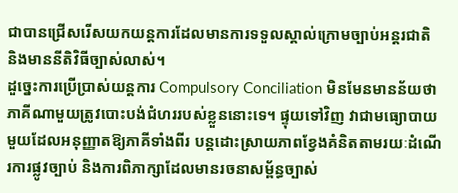ជាបានជ្រើសរើសយកយន្តការដែលមានការទទួលស្គាល់ក្រោមច្បាប់អន្តរជាតិ និងមាននីតិវិធីច្បាស់លាស់។
ដួច្នេះការប្រើប្រាស់យន្តការ Compulsory Conciliation មិនមែនមានន័យថា ភាគីណាមួយត្រូវបោះបង់ជំហររបស់ខ្លួននោះទេ។ ផ្ទុយទៅវិញ វាជាមធ្យោបាយមួយដែលអនុញ្ញាតឱ្យភាគីទាំងពីរ បន្តដោះស្រាយភាពខ្វែងគំនិតតាមរយៈដំណើរការផ្លូវច្បាប់ និងការពិភាក្សាដែលមានរចនាសម្ព័ន្ធច្បាស់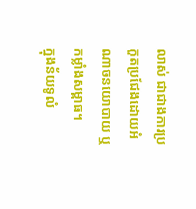លាស់ ជាជាងការប្រកួតប្រជែងដោយអំណាចនយោបាយ ឬកម្លាំងសម្ពាធ។
ក្នុងន័យទូលំ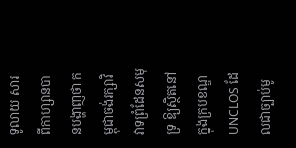ទូលាយ សារពីកាហ្សានបានបង្ហាញថា កម្ពុជាចង់រក្សាវិវាទព្រំដែនសមុទ្រ ឱ្យស្ថិតនៅក្នុងក្របខណ្ឌ UNCLOS ដែលជាច្បាប់មូ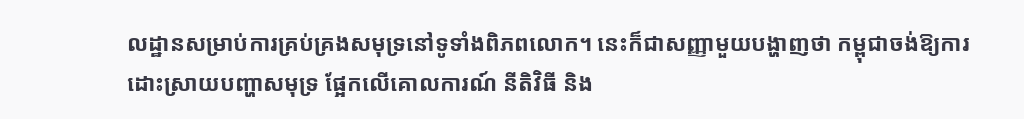លដ្ឋានសម្រាប់ការគ្រប់គ្រងសមុទ្រនៅទូទាំងពិភពលោក។ នេះក៏ជាសញ្ញាមួយបង្ហាញថា កម្ពុជាចង់ឱ្យការដោះស្រាយបញ្ហាសមុទ្រ ផ្អែកលើគោលការណ៍ នីតិវិធី និង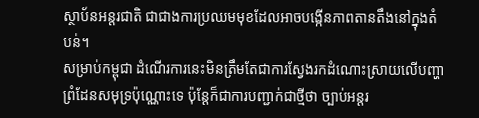ស្ថាប័នអន្តរជាតិ ជាជាងការប្រឈមមុខដែលអាចបង្កើនភាពតានតឹងនៅក្នុងតំបន់។
សម្រាប់កម្ពុជា ដំណើរការនេះមិនត្រឹមតែជាការស្វែងរកដំណោះស្រាយលើបញ្ហាព្រំដែនសមុទ្រប៉ុណ្ណោះទេ ប៉ុន្តែក៏ជាការបញ្ជាក់ជាថ្មីថា ច្បាប់អន្តរ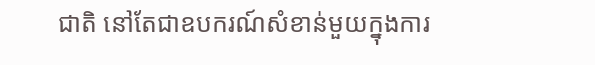ជាតិ នៅតែជាឧបករណ៍សំខាន់មួយក្នុងការ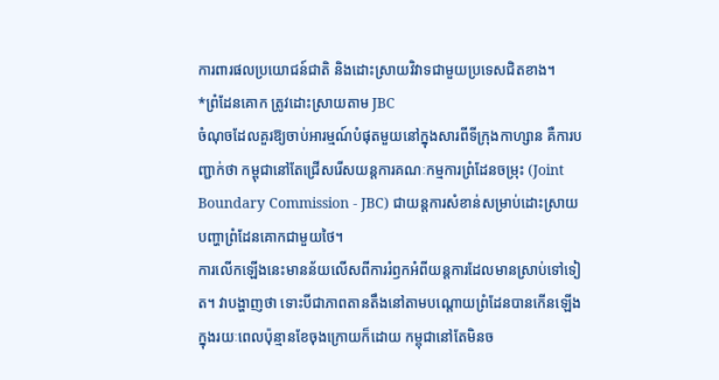ការពារផលប្រយោជន៍ជាតិ និងដោះស្រាយវិវាទជាមួយប្រទេសជិតខាង។
*ព្រំដែនគោក ត្រូវដោះស្រាយតាម JBC
ចំណុចដែលគួរឱ្យចាប់អារម្មណ៍បំផុតមួយនៅក្នុងសារពីទីក្រុងកាហ្សាន គឺការបញ្ជាក់ថា កម្ពុជានៅតែជ្រើសរើសយន្តការគណៈកម្មការព្រំដែនចម្រុះ (Joint Boundary Commission - JBC) ជាយន្តការសំខាន់សម្រាប់ដោះស្រាយបញ្ហាព្រំដែនគោកជាមួយថៃ។
ការលើកឡើងនេះមានន័យលើសពីការរំឭកអំពីយន្តការដែលមានស្រាប់ទៅទៀត។ វាបង្ហាញថា ទោះបីជាភាពតានតឹងនៅតាមបណ្តោយព្រំដែនបានកើនឡើងក្នុងរយៈពេលប៉ុន្មានខែចុងក្រោយក៏ដោយ កម្ពុជានៅតែមិនច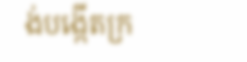ង់បង្កើតក្រ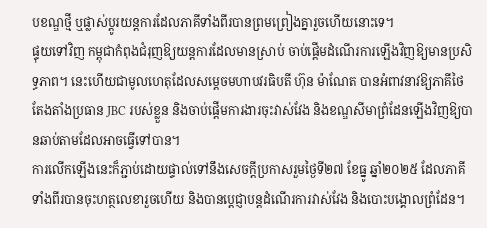បខណ្ឌថ្មី ឬផ្លាស់ប្តូរយន្តការដែលភាគីទាំងពីរបានព្រមព្រៀងគ្នារួចហើយនោះទេ។
ផ្ទុយទៅវិញ កម្ពុជាកំពុងជំរុញឱ្យយន្តការដែលមានស្រាប់ ចាប់ផ្តើមដំណើរការឡើងវិញឱ្យមានប្រសិទ្ធភាព។ នេះហើយជាមូលហេតុដែលសម្តេចមហាបវរធិបតី ហ៊ុន ម៉ាណែត បានអំពាវនាវឱ្យភាគីថៃ តែងតាំងប្រធាន JBC របស់ខ្លួន និងចាប់ផ្តើមការងារចុះវាស់វែង និងខណ្ឌសីមាព្រំដែនឡើងវិញឱ្យបានឆាប់តាមដែលអាចធ្វើទៅបាន។
ការលើកឡើងនេះក៏ភ្ជាប់ដោយផ្ទាល់ទៅនឹងសេចក្តីប្រកាសរួមថ្ងៃទី២៧ ខែធ្នូ ឆ្នាំ២០២៥ ដែលភាគីទាំងពីរបានចុះហត្ថលេខារួចហើយ និងបានប្តេជ្ញាបន្តដំណើរការវាស់វែង និងបោះបង្គោលព្រំដែន។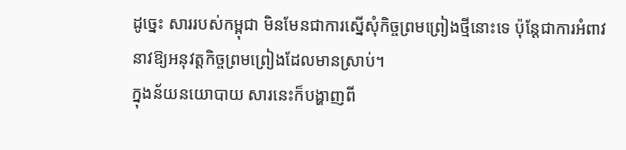ដូច្នេះ សាររបស់កម្ពុជា មិនមែនជាការស្នើសុំកិច្ចព្រមព្រៀងថ្មីនោះទេ ប៉ុន្តែជាការអំពាវនាវឱ្យអនុវត្តកិច្ចព្រមព្រៀងដែលមានស្រាប់។
ក្នុងន័យនយោបាយ សារនេះក៏បង្ហាញពី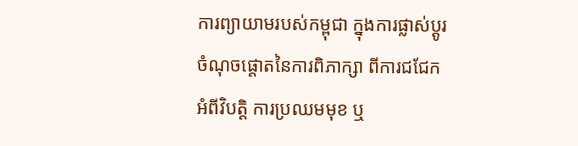ការព្យាយាមរបស់កម្ពុជា ក្នុងការផ្លាស់ប្តូរចំណុចផ្តោតនៃការពិភាក្សា ពីការជជែកអំពីវិបត្តិ ការប្រឈមមុខ ឬ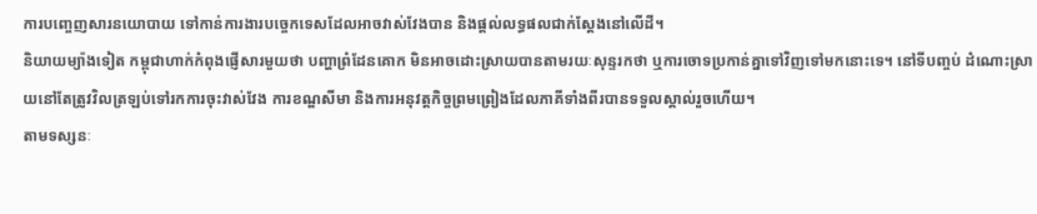ការបញ្ចេញសារនយោបាយ ទៅកាន់ការងារបច្ចេកទេសដែលអាចវាស់វែងបាន និងផ្តល់លទ្ធផលជាក់ស្តែងនៅលើដី។
និយាយម្យ៉ាងទៀត កម្ពុជាហាក់កំពុងផ្ញើសារមួយថា បញ្ហាព្រំដែនគោក មិនអាចដោះស្រាយបានតាមរយៈសុន្ទរកថា ឬការចោទប្រកាន់គ្នាទៅវិញទៅមកនោះទេ។ នៅទីបញ្ចប់ ដំណោះស្រាយនៅតែត្រូវវិលត្រឡប់ទៅរកការចុះវាស់វែង ការខណ្ឌសីមា និងការអនុវត្តកិច្ចព្រមព្រៀងដែលភាគីទាំងពីរបានទទួលស្គាល់រួចហើយ។
តាមទស្សនៈ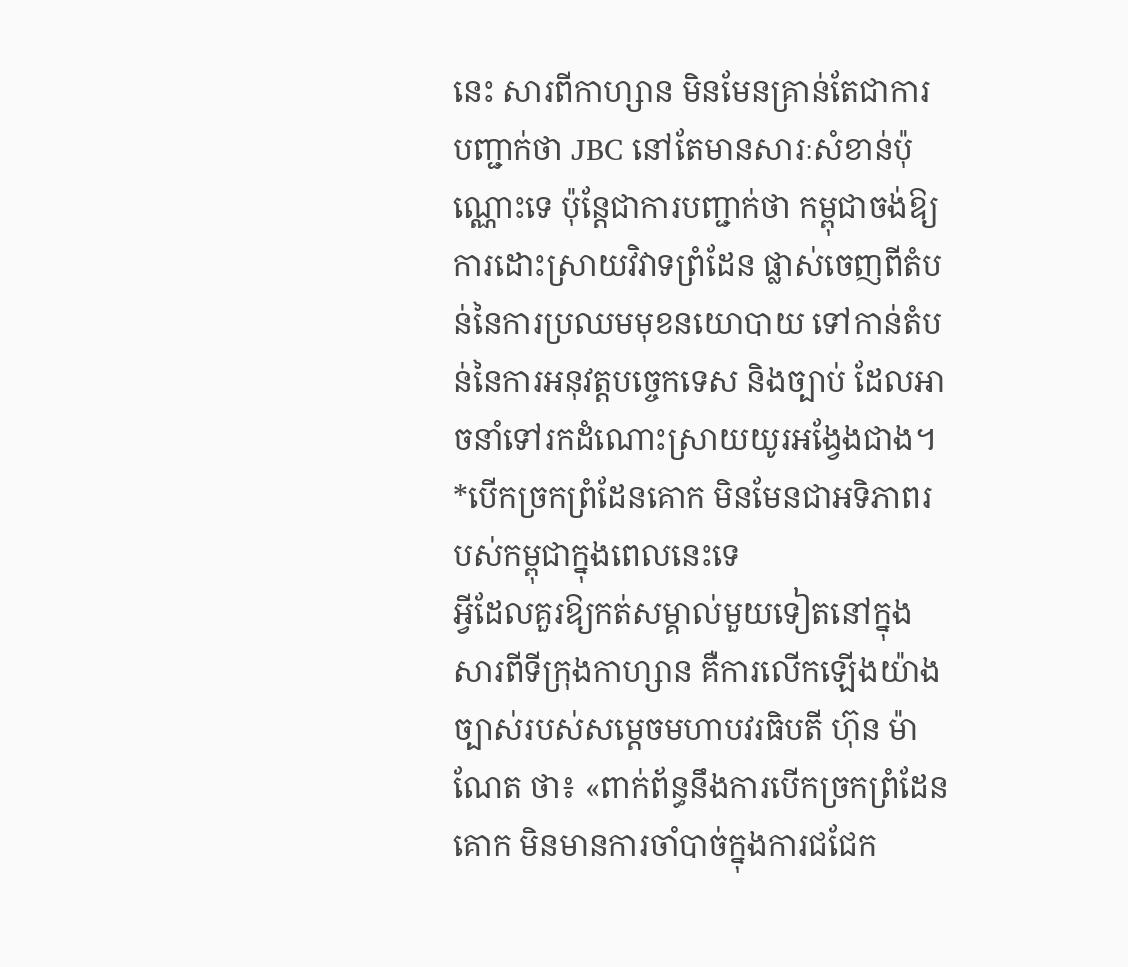នេះ សារពីកាហ្សាន មិនមែនគ្រាន់តែជាការបញ្ជាក់ថា JBC នៅតែមានសារៈសំខាន់ប៉ុណ្ណោះទេ ប៉ុន្តែជាការបញ្ជាក់ថា កម្ពុជាចង់ឱ្យការដោះស្រាយវិវាទព្រំដែន ផ្លាស់ចេញពីតំបន់នៃការប្រឈមមុខនយោបាយ ទៅកាន់តំបន់នៃការអនុវត្តបច្ចេកទេស និងច្បាប់ ដែលអាចនាំទៅរកដំណោះស្រាយយូរអង្វែងជាង។
*បើកច្រកព្រំដែនគោក មិនមែនជាអទិភាពរបស់កម្ពុជាក្នុងពេលនេះទេ
អ្វីដែលគួរឱ្យកត់សម្គាល់មួយទៀតនៅក្នុងសារពីទីក្រុងកាហ្សាន គឺការលើកឡើងយ៉ាងច្បាស់របស់សម្តេចមហាបវរធិបតី ហ៊ុន ម៉ាណែត ថា៖ «ពាក់ព័ន្ធនឹងការបើកច្រកព្រំដែនគោក មិនមានការចាំបាច់ក្នុងការជជែក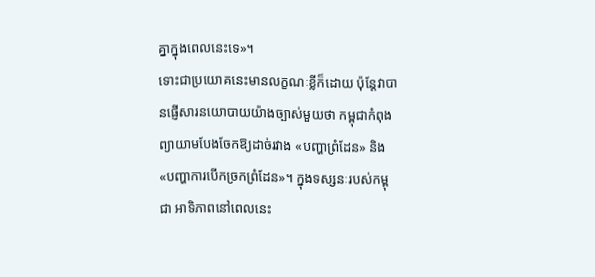គ្នាក្នុងពេលនេះទេ»។
ទោះជាប្រយោគនេះមានលក្ខណៈខ្លីក៏ដោយ ប៉ុន្តែវាបានផ្ញើសារនយោបាយយ៉ាងច្បាស់មួយថា កម្ពុជាកំពុងព្យាយាមបែងចែកឱ្យដាច់រវាង «បញ្ហាព្រំដែន» និង «បញ្ហាការបើកច្រកព្រំដែន»។ ក្នុងទស្សនៈរបស់កម្ពុជា អាទិភាពនៅពេលនេះ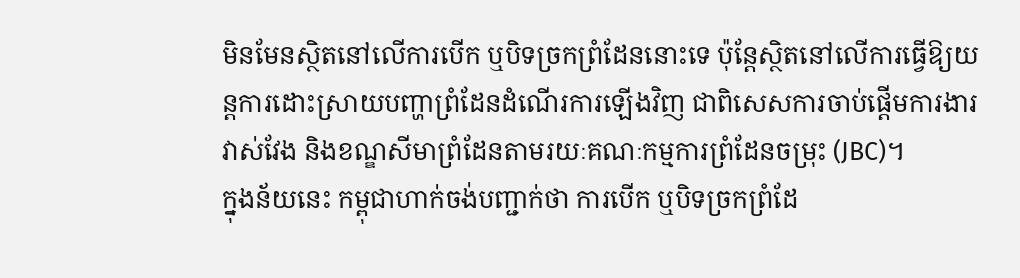មិនមែនស្ថិតនៅលើការបើក ឬបិទច្រកព្រំដែននោះទេ ប៉ុន្តែស្ថិតនៅលើការធ្វើឱ្យយន្តការដោះស្រាយបញ្ហាព្រំដែនដំណើរការឡើងវិញ ជាពិសេសការចាប់ផ្តើមការងារវាស់វែង និងខណ្ឌសីមាព្រំដែនតាមរយៈគណៈកម្មការព្រំដែនចម្រុះ (JBC)។
ក្នុងន័យនេះ កម្ពុជាហាក់ចង់បញ្ជាក់ថា ការបើក ឬបិទច្រកព្រំដែ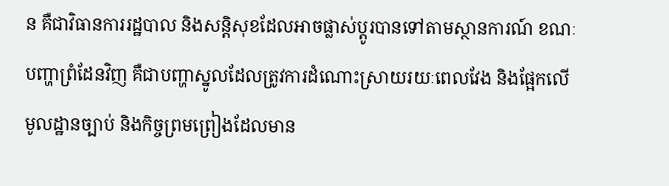ន គឺជាវិធានការរដ្ឋបាល និងសន្តិសុខដែលអាចផ្លាស់ប្តូរបានទៅតាមស្ថានការណ៍ ខណៈបញ្ហាព្រំដែនវិញ គឺជាបញ្ហាស្នូលដែលត្រូវការដំណោះស្រាយរយៈពេលវែង និងផ្អែកលើមូលដ្ឋានច្បាប់ និងកិច្ចព្រមព្រៀងដែលមាន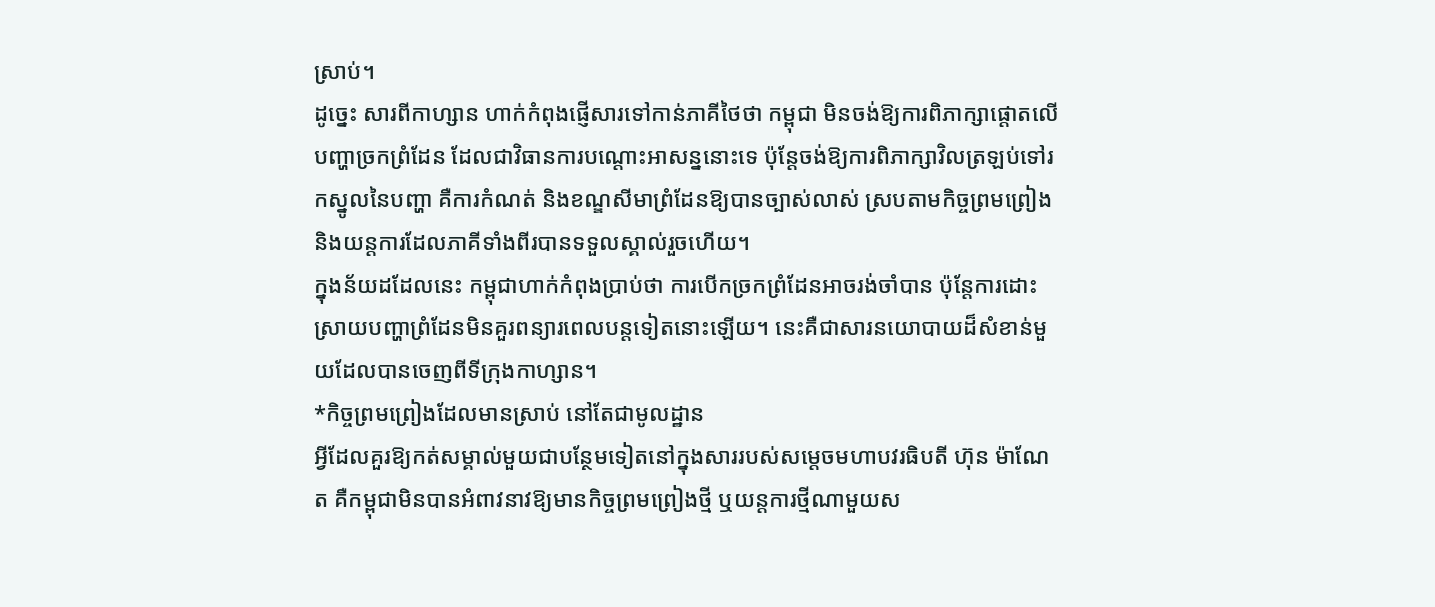ស្រាប់។
ដូច្នេះ សារពីកាហ្សាន ហាក់កំពុងផ្ញើសារទៅកាន់ភាគីថៃថា កម្ពុជា មិនចង់ឱ្យការពិភាក្សាផ្តោតលើបញ្ហាច្រកព្រំដែន ដែលជាវិធានការបណ្តោះអាសន្ននោះទេ ប៉ុន្តែចង់ឱ្យការពិភាក្សាវិលត្រឡប់ទៅរកស្នូលនៃបញ្ហា គឺការកំណត់ និងខណ្ឌសីមាព្រំដែនឱ្យបានច្បាស់លាស់ ស្របតាមកិច្ចព្រមព្រៀង និងយន្តការដែលភាគីទាំងពីរបានទទួលស្គាល់រួចហើយ។
ក្នុងន័យដដែលនេះ កម្ពុជាហាក់កំពុងប្រាប់ថា ការបើកច្រកព្រំដែនអាចរង់ចាំបាន ប៉ុន្តែការដោះស្រាយបញ្ហាព្រំដែនមិនគួរពន្យារពេលបន្តទៀតនោះឡើយ។ នេះគឺជាសារនយោបាយដ៏សំខាន់មួយដែលបានចេញពីទីក្រុងកាហ្សាន។
*កិច្ចព្រមព្រៀងដែលមានស្រាប់ នៅតែជាមូលដ្ឋាន
អ្វីដែលគួរឱ្យកត់សម្គាល់មួយជាបន្ថែមទៀតនៅក្នុងសាររបស់សម្តេចមហាបវរធិបតី ហ៊ុន ម៉ាណែត គឺកម្ពុជាមិនបានអំពាវនាវឱ្យមានកិច្ចព្រមព្រៀងថ្មី ឬយន្តការថ្មីណាមួយស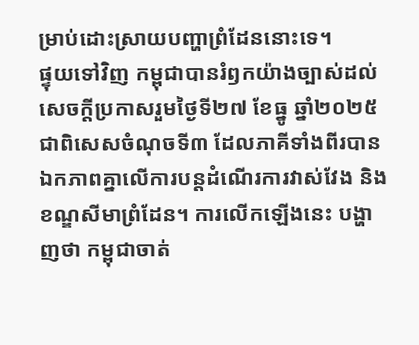ម្រាប់ដោះស្រាយបញ្ហាព្រំដែននោះទេ។
ផ្ទុយទៅវិញ កម្ពុជាបានរំឭកយ៉ាងច្បាស់ដល់សេចក្តីប្រកាសរួមថ្ងៃទី២៧ ខែធ្នូ ឆ្នាំ២០២៥ ជាពិសេសចំណុចទី៣ ដែលភាគីទាំងពីរបានឯកភាពគ្នាលើការបន្តដំណើរការវាស់វែង និងខណ្ឌសីមាព្រំដែន។ ការលើកឡើងនេះ បង្ហាញថា កម្ពុជាចាត់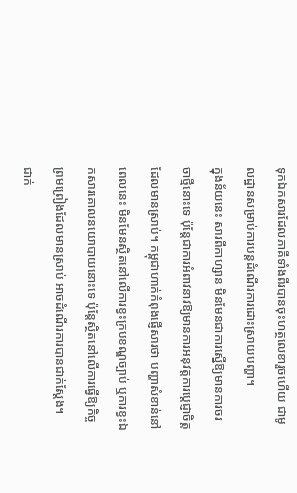ទុកឯកសារដែលភាគីទាំងពីរបានចុះហត្ថលេខារួចហើយ ជាមូលដ្ឋានសម្រាប់ការបន្តដំណើរការដោះស្រាយបញ្ហា។
ក្នុងន័យនេះ សារពីកាហ្សាន មិនមែនជាការស្នើឱ្យមានការចរចាថ្មីនោះទេ ប៉ុន្តែជាការអំពាវនាវឱ្យមានការអនុវត្តការប្តេជ្ញាចិត្តដែលមានស្រាប់។ កម្ពុជាហាក់កំពុងផ្ញើសារថា បញ្ហាសំខាន់នៅពេលនេះ មិនមែនស្ថិតនៅលើការខ្វះក្របខណ្ឌច្បាប់ ឬការខ្វះឯកសារគោលនយោបាយនោះទេ ប៉ុន្តែស្ថិតនៅលើការធ្វើឱ្យកិច្ចព្រមព្រៀងដែលមានស្រាប់ អាចដំណើរការបានជាក់ស្តែង។
ជាក់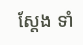ស្តែង ទាំ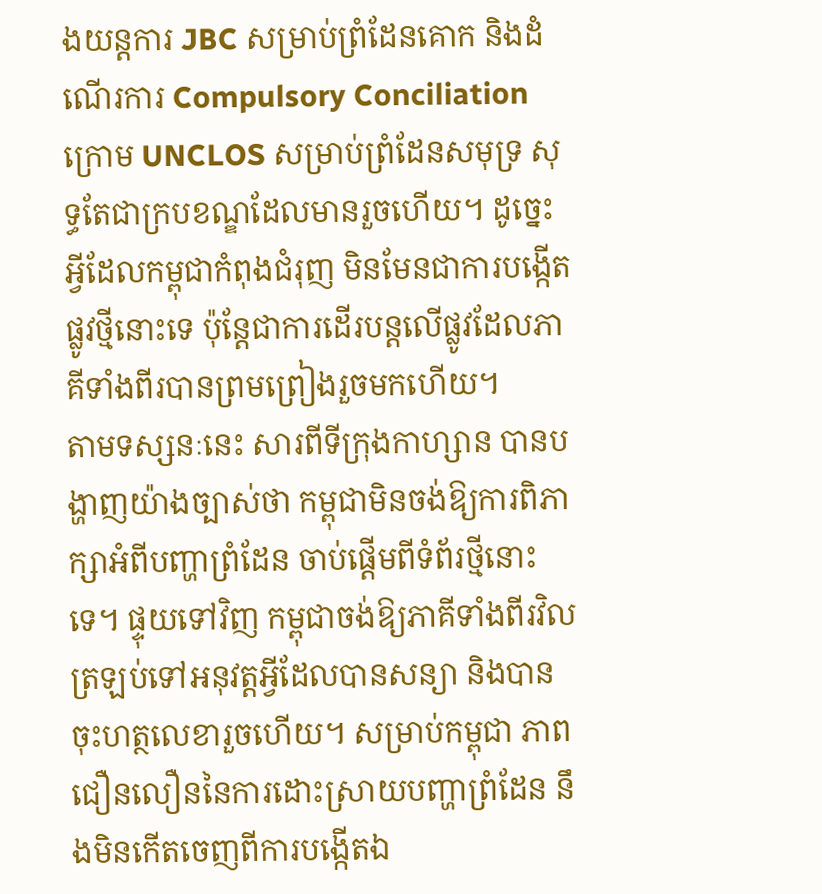ងយន្តការ JBC សម្រាប់ព្រំដែនគោក និងដំណើរការ Compulsory Conciliation ក្រោម UNCLOS សម្រាប់ព្រំដែនសមុទ្រ សុទ្ធតែជាក្របខណ្ឌដែលមានរួចហើយ។ ដូច្នេះ អ្វីដែលកម្ពុជាកំពុងជំរុញ មិនមែនជាការបង្កើតផ្លូវថ្មីនោះទេ ប៉ុន្តែជាការដើរបន្តលើផ្លូវដែលភាគីទាំងពីរបានព្រមព្រៀងរួចមកហើយ។
តាមទស្សនៈនេះ សារពីទីក្រុងកាហ្សាន បានបង្ហាញយ៉ាងច្បាស់ថា កម្ពុជាមិនចង់ឱ្យការពិភាក្សាអំពីបញ្ហាព្រំដែន ចាប់ផ្តើមពីទំព័រថ្មីនោះទេ។ ផ្ទុយទៅវិញ កម្ពុជាចង់ឱ្យភាគីទាំងពីរវិលត្រឡប់ទៅអនុវត្តអ្វីដែលបានសន្យា និងបានចុះហត្ថលេខារួចហើយ។ សម្រាប់កម្ពុជា ភាពជឿនលឿននៃការដោះស្រាយបញ្ហាព្រំដែន នឹងមិនកើតចេញពីការបង្កើតឯ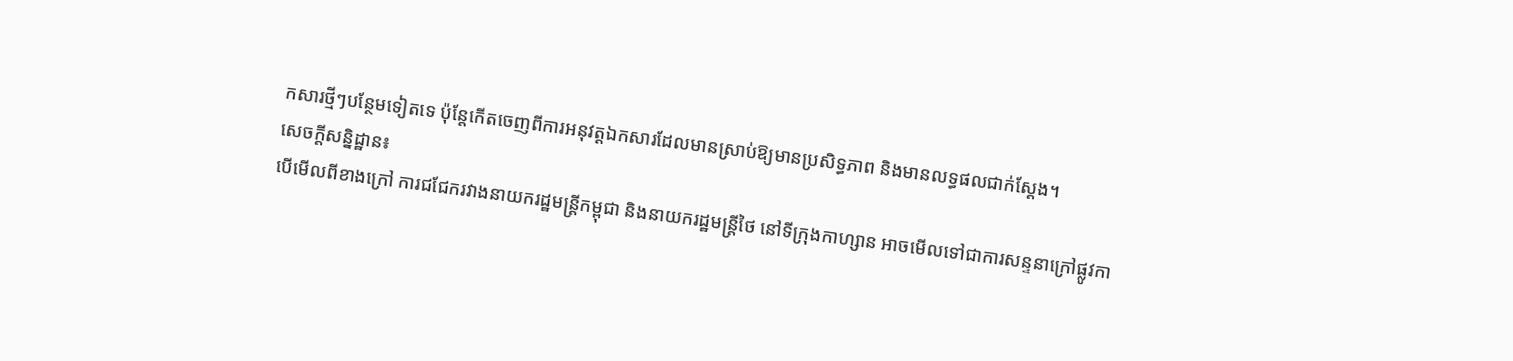កសារថ្មីៗបន្ថែមទៀតទេ ប៉ុន្តែកើតចេញពីការអនុវត្តឯកសារដែលមានស្រាប់ឱ្យមានប្រសិទ្ធភាព និងមានលទ្ធផលជាក់ស្តែង។
សេចក្តីសន្និដ្ឋាន៖
បើមើលពីខាងក្រៅ ការជជែករវាងនាយករដ្ឋមន្ត្រីកម្ពុជា និងនាយករដ្ឋមន្ត្រីថៃ នៅទីក្រុងកាហ្សាន អាចមើលទៅជាការសន្ទនាក្រៅផ្លូវកា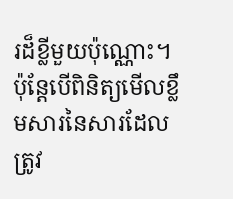រដ៏ខ្លីមួយប៉ុណ្ណោះ។ ប៉ុន្តែបើពិនិត្យមើលខ្លឹមសារនៃសារដែលត្រូវ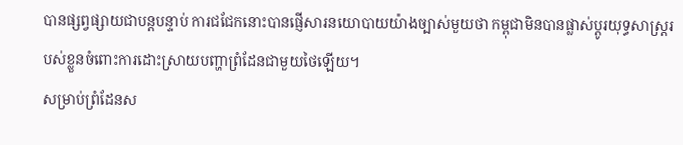បានផ្សព្វផ្សាយជាបន្តបន្ទាប់ ការជជែកនោះបានផ្ញើសារនយោបាយយ៉ាងច្បាស់មួយថា កម្ពុជាមិនបានផ្លាស់ប្តូរយុទ្ធសាស្ត្ររបស់ខ្លួនចំពោះការដោះស្រាយបញ្ហាព្រំដែនជាមួយថៃឡើយ។
សម្រាប់ព្រំដែនស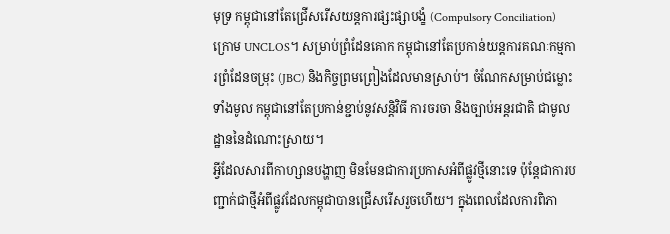មុទ្រ កម្ពុជានៅតែជ្រើសរើសយន្តការផ្សះផ្សាបង្ខំ (Compulsory Conciliation) ក្រោម UNCLOS។ សម្រាប់ព្រំដែនគោក កម្ពុជានៅតែប្រកាន់យន្តការគណៈកម្មការព្រំដែនចម្រុះ (JBC) និងកិច្ចព្រមព្រៀងដែលមានស្រាប់។ ចំណែកសម្រាប់ជម្លោះទាំងមូល កម្ពុជានៅតែប្រកាន់ខ្ជាប់នូវសន្តិវិធី ការចរចា និងច្បាប់អន្តរជាតិ ជាមូលដ្ឋាននៃដំណោះស្រាយ។
អ្វីដែលសារពីកាហ្សានបង្ហាញ មិនមែនជាការប្រកាសអំពីផ្លូវថ្មីនោះទេ ប៉ុន្តែជាការបញ្ជាក់ជាថ្មីអំពីផ្លូវដែលកម្ពុជាបានជ្រើសរើសរួចហើយ។ ក្នុងពេលដែលការពិភា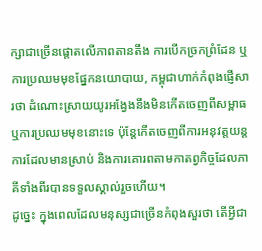ក្សាជាច្រើនផ្តោតលើភាពតានតឹង ការបើកច្រកព្រំដែន ឬការប្រឈមមុខផ្នែកនយោបាយ, កម្ពុជាហាក់កំពុងផ្ញើសារថា ដំណោះស្រាយយូរអង្វែងនឹងមិនកើតចេញពីសម្ពាធ ឬការប្រឈមមុខនោះទេ ប៉ុន្តែកើតចេញពីការអនុវត្តយន្តការដែលមានស្រាប់ និងការគោរពតាមកាតព្វកិច្ចដែលភាគីទាំងពីរបានទទួលស្គាល់រួចហើយ។
ដូច្នេះ ក្នុងពេលដែលមនុស្សជាច្រើនកំពុងសួរថា តើអ្វីជា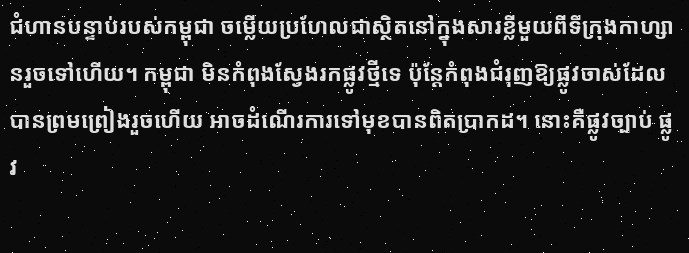ជំហានបន្ទាប់របស់កម្ពុជា ចម្លើយប្រហែលជាស្ថិតនៅក្នុងសារខ្លីមួយពីទីក្រុងកាហ្សានរួចទៅហើយ។ កម្ពុជា មិនកំពុងស្វែងរកផ្លូវថ្មីទេ ប៉ុន្តែកំពុងជំរុញឱ្យផ្លូវចាស់ដែលបានព្រមព្រៀងរួចហើយ អាចដំណើរការទៅមុខបានពិតប្រាកដ។ នោះគឺផ្លូវច្បាប់ ផ្លូវ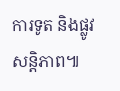ការទូត និងផ្លូវសន្តិភាព៕